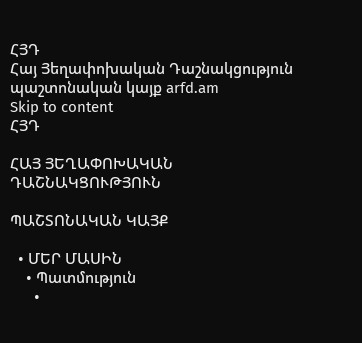ՀՅԴ
Հայ Յեղափոխական Դաշնակցություն պաշտոնական կայք arfd.am
Skip to content
ՀՅԴ

ՀԱՅ ՅԵՂԱՓՈԽԱԿԱՆ ԴԱՇՆԱԿՑՈՒԹՅՈՒՆ

ՊԱՇՏՈՆԱԿԱՆ ԿԱՅՔ

  • ՄԵՐ ՄԱՍԻՆ
    • Պատմություն
      •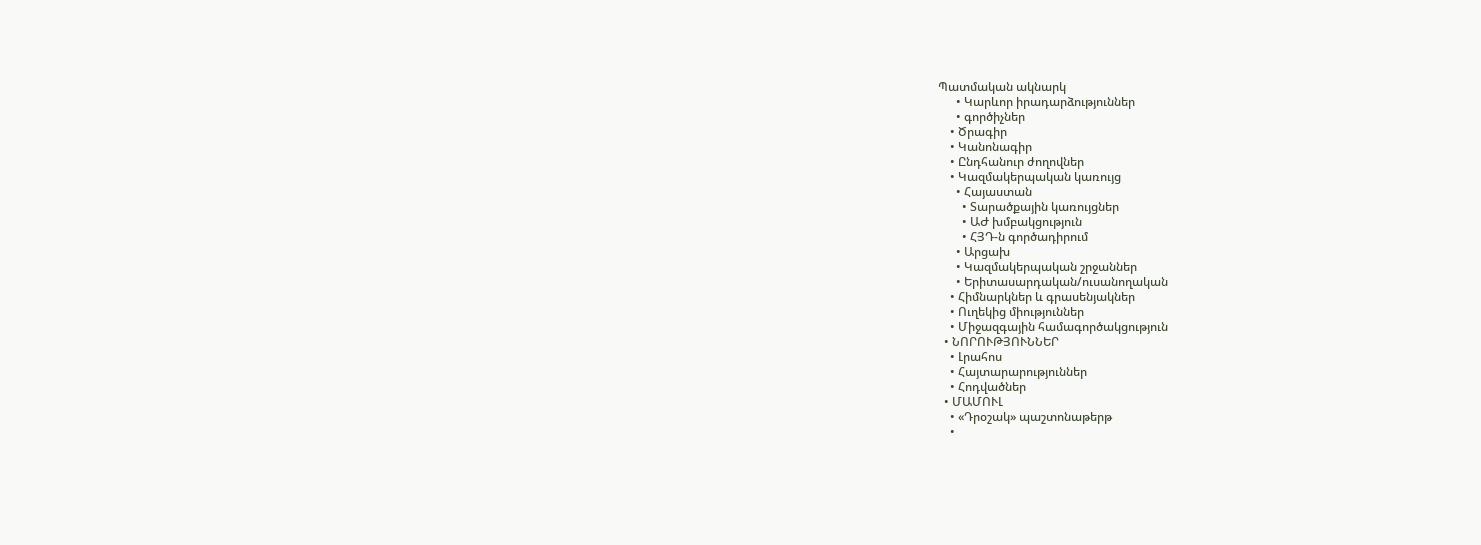Պատմական ակնարկ
      • Կարևոր իրադարձություններ
      • գործիչներ
    • Ծրագիր
    • Կանոնագիր
    • Ընդհանուր ժողովներ
    • Կազմակերպական կառույց
      • Հայաստան
        • Տարածքային կառույցներ
        • ԱԺ խմբակցություն
        • ՀՅԴ-ն գործադիրում
      • Արցախ
      • Կազմակերպական շրջաններ
      • Երիտասարդական/ուսանողական
    • Հիմնարկներ և գրասենյակներ
    • Ուղեկից միություններ
    • Միջազգային համագործակցություն
  • ՆՈՐՈՒԹՅՈՒՆՆԵՐ
    • Լրահոս
    • Հայտարարություններ
    • Հոդվածներ
  • ՄԱՄՈՒԼ
    • «Դրօշակ» պաշտոնաթերթ
    •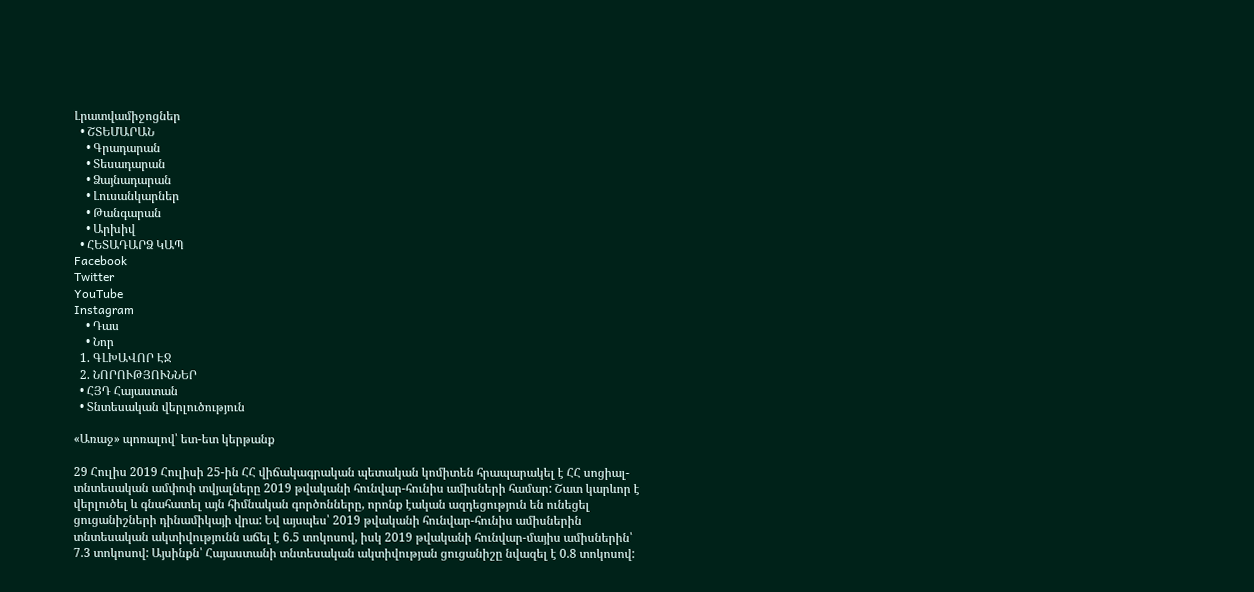Լրատվամիջոցներ
  • ՇՏԵՄԱՐԱՆ
    • Գրադարան
    • Տեսադարան
    • Ձայնադարան
    • Լուսանկարներ
    • Թանգարան
    • Արխիվ
  • ՀԵՏԱԴԱՐՁ ԿԱՊ
Facebook
Twitter
YouTube
Instagram
    • Դաս
    • Նոր
  1. ԳԼԽԱՎՈՐ ԷՋ
  2. ՆՈՐՈՒԹՅՈՒՆՆԵՐ
  • ՀՅԴ Հայաստան
  • Տնտեսական վերլուծություն

«Առաջ» պոռալով՝ ետ-ետ կերթանք

29 Հուլիս 2019 Հուլիսի 25-ին ՀՀ վիճակագրական պետական կոմիտեն հրապարակել է ՀՀ սոցիալ-տնտեսական ամփոփ տվյալները 2019 թվականի հունվար-հունիս ամիսների համար: Շատ կարևոր է վերլուծել և գնահատել այն հիմնական գործոնները, որոնք էական ազդեցություն են ունեցել ցուցանիշների դինամիկայի վրա: Եվ այսպես՝ 2019 թվականի հունվար-հունիս ամիսներին տնտեսական ակտիվությունն աճել է 6.5 տոկոսով, իսկ 2019 թվականի հունվար-մայիս ամիսներին՝ 7.3 տոկոսով: Այսինքն՝ Հայաստանի տնտեսական ակտիվության ցուցանիշը նվազել է 0.8 տոկոսով: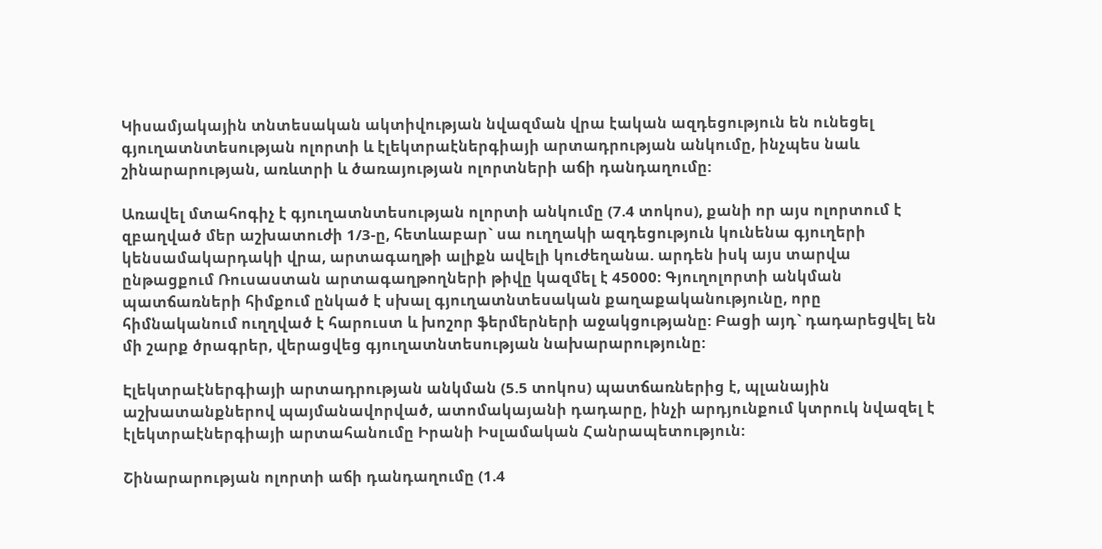Կիսամյակային տնտեսական ակտիվության նվազման վրա էական ազդեցություն են ունեցել գյուղատնտեսության ոլորտի և էլեկտրաէներգիայի արտադրության անկումը, ինչպես նաև շինարարության, առևտրի և ծառայության ոլորտների աճի դանդաղումը:

Առավել մտահոգիչ է գյուղատնտեսության ոլորտի անկումը (7.4 տոկոս), քանի որ այս ոլորտում է զբաղված մեր աշխատուժի 1/3-ը, հետևաբար` սա ուղղակի ազդեցություն կունենա գյուղերի կենսամակարդակի վրա, արտագաղթի ալիքն ավելի կուժեղանա. արդեն իսկ այս տարվա ընթացքում Ռուսաստան արտագաղթողների թիվը կազմել է 45000: Գյուղոլորտի անկման պատճառների հիմքում ընկած է սխալ գյուղատնտեսական քաղաքականությունը, որը հիմնականում ուղղված է հարուստ և խոշոր ֆերմերների աջակցությանը: Բացի այդ` դադարեցվել են մի շարք ծրագրեր, վերացվեց գյուղատնտեսության նախարարությունը:

Էլեկտրաէներգիայի արտադրության անկման (5.5 տոկոս) պատճառներից է, պլանային աշխատանքներով պայմանավորված, ատոմակայանի դադարը, ինչի արդյունքում կտրուկ նվազել է էլեկտրաէներգիայի արտահանումը Իրանի Իսլամական Հանրապետություն:

Շինարարության ոլորտի աճի դանդաղումը (1.4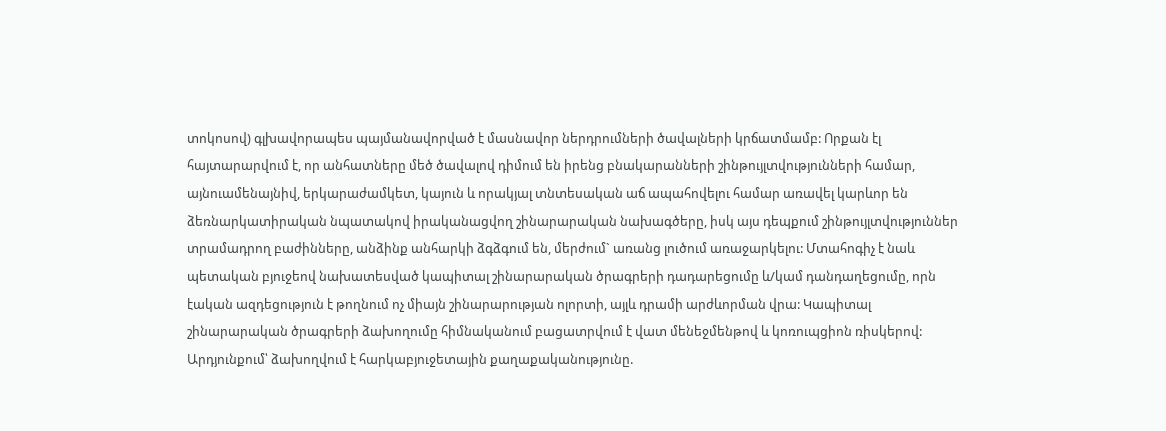տոկոսով) գլխավորապես պայմանավորված է մասնավոր ներդրումների ծավալների կրճատմամբ: Որքան էլ հայտարարվում է, որ անհատները մեծ ծավալով դիմում են իրենց բնակարանների շինթույլտվությունների համար, այնուամենայնիվ, երկարաժամկետ, կայուն և որակյալ տնտեսական աճ ապահովելու համար առավել կարևոր են ձեռնարկատիրական նպատակով իրականացվող շինարարական նախագծերը, իսկ այս դեպքում շինթույլտվություններ տրամադրող բաժինները, անձինք անհարկի ձգձգում են, մերժում` առանց լուծում առաջարկելու: Մտահոգիչ է նաև պետական բյուջեով նախատեսված կապիտալ շինարարական ծրագրերի դադարեցումը և/կամ դանդաղեցումը, որն էական ազդեցություն է թողնում ոչ միայն շինարարության ոլորտի, այլև դրամի արժևորման վրա: Կապիտալ շինարարական ծրագրերի ձախողումը հիմնականում բացատրվում է վատ մենեջմենթով և կոռուպցիոն ռիսկերով: Արդյունքում՝ ձախողվում է հարկաբյուջետային քաղաքականությունը.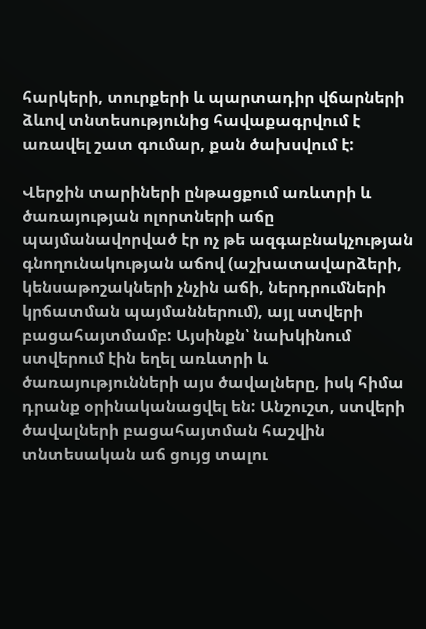հարկերի, տուրքերի և պարտադիր վճարների ձևով տնտեսությունից հավաքագրվում է առավել շատ գումար, քան ծախսվում է:

Վերջին տարիների ընթացքում առևտրի և ծառայության ոլորտների աճը պայմանավորված էր ոչ թե ազգաբնակչության գնողունակության աճով (աշխատավարձերի, կենսաթոշակների չնչին աճի, ներդրումների կրճատման պայմաններում), այլ ստվերի բացահայտմամբ: Այսինքն՝ նախկինում ստվերում էին եղել առևտրի և ծառայությունների այս ծավալները, իսկ հիմա դրանք օրինականացվել են: Անշուշտ, ստվերի ծավալների բացահայտման հաշվին տնտեսական աճ ցույց տալու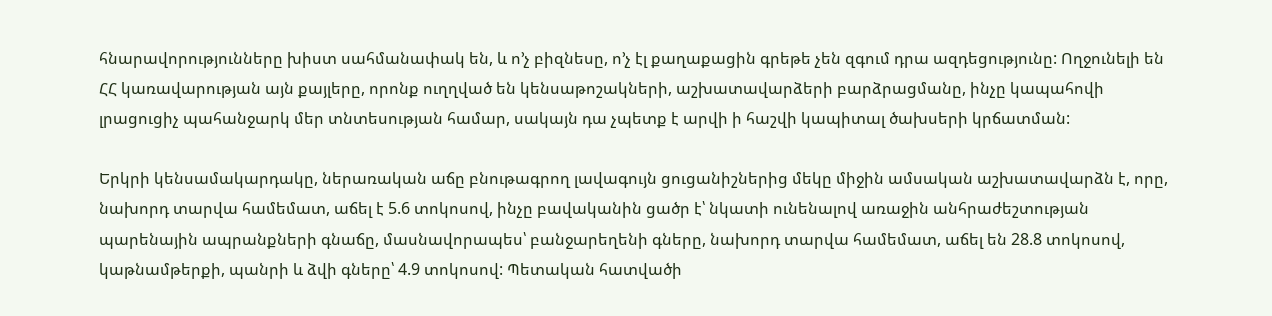հնարավորությունները խիստ սահմանափակ են, և ո’չ բիզնեսը, ո’չ էլ քաղաքացին գրեթե չեն զգում դրա ազդեցությունը: Ողջունելի են ՀՀ կառավարության այն քայլերը, որոնք ուղղված են կենսաթոշակների, աշխատավարձերի բարձրացմանը, ինչը կապահովի լրացուցիչ պահանջարկ մեր տնտեսության համար, սակայն դա չպետք է արվի ի հաշվի կապիտալ ծախսերի կրճատման:

Երկրի կենսամակարդակը, ներառական աճը բնութագրող լավագույն ցուցանիշներից մեկը միջին ամսական աշխատավարձն է, որը, նախորդ տարվա համեմատ, աճել է 5.6 տոկոսով, ինչը բավականին ցածր է՝ նկատի ունենալով առաջին անհրաժեշտության պարենային ապրանքների գնաճը, մասնավորապես՝ բանջարեղենի գները, նախորդ տարվա համեմատ, աճել են 28.8 տոկոսով, կաթնամթերքի, պանրի և ձվի գները՝ 4.9 տոկոսով: Պետական հատվածի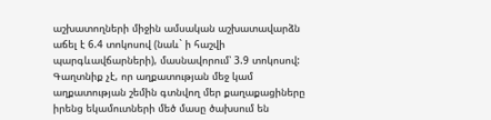աշխատողների միջին ամսական աշխատավարձն աճել է 6.4 տոկոսով (նաև` ի հաշվի պարգևավճարների), մասնավորում՝ 3.9 տոկոսով: Գաղտնիք չէ, որ աղքատության մեջ կամ աղքատության շեմին գտնվող մեր քաղաքացիները իրենց եկամուտների մեծ մասը ծախսում են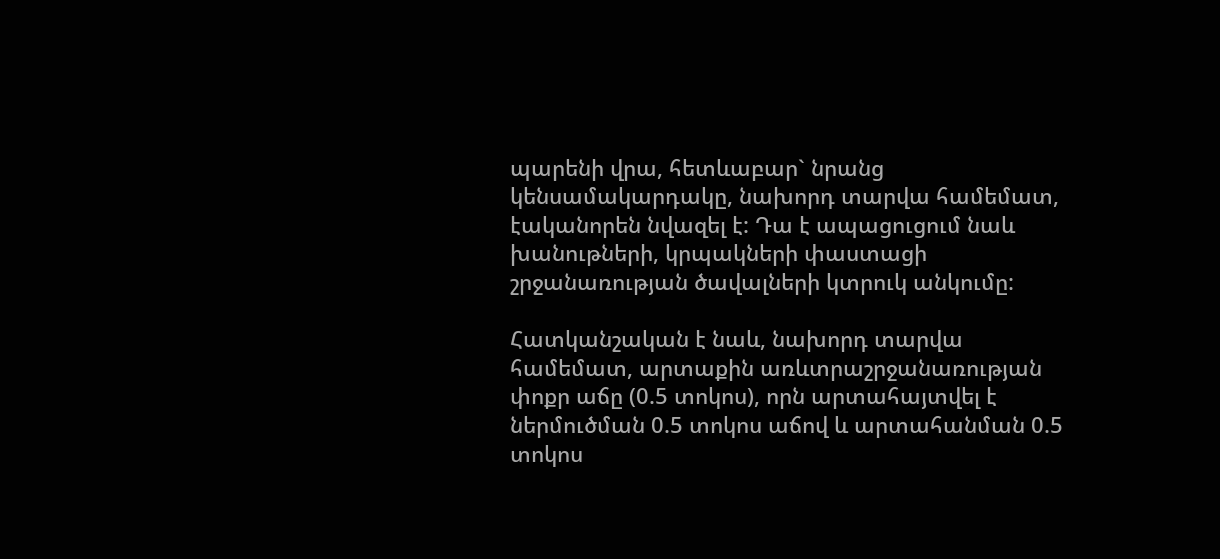պարենի վրա, հետևաբար` նրանց կենսամակարդակը, նախորդ տարվա համեմատ, էականորեն նվազել է: Դա է ապացուցում նաև խանութների, կրպակների փաստացի շրջանառության ծավալների կտրուկ անկումը:

Հատկանշական է նաև, նախորդ տարվա համեմատ, արտաքին առևտրաշրջանառության փոքր աճը (0.5 տոկոս), որն արտահայտվել է ներմուծման 0.5 տոկոս աճով և արտահանման 0.5 տոկոս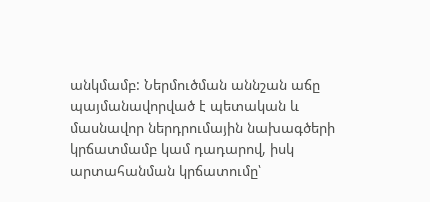անկմամբ: Ներմուծման աննշան աճը պայմանավորված է պետական և մասնավոր ներդրումային նախագծերի կրճատմամբ կամ դադարով, իսկ արտահանման կրճատումը՝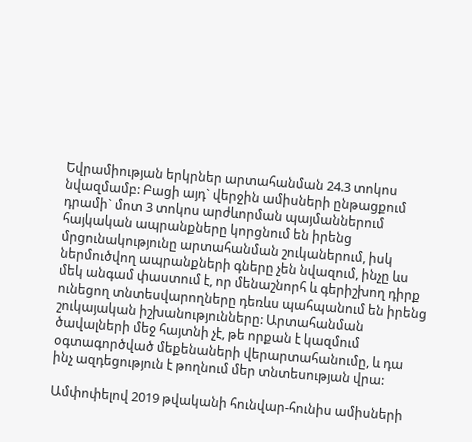Եվրամիության երկրներ արտահանման 24.3 տոկոս նվազմամբ: Բացի այդ` վերջին ամիսների ընթացքում դրամի` մոտ 3 տոկոս արժևորման պայմաններում հայկական ապրանքները կորցնում են իրենց մրցունակությունը արտահանման շուկաներում, իսկ ներմուծվող ապրանքների գները չեն նվազում, ինչը ևս մեկ անգամ փաստում է, որ մենաշնորհ և գերիշխող դիրք ունեցող տնտեսվարողները դեռևս պահպանում են իրենց շուկայական իշխանությունները: Արտահանման ծավալների մեջ հայտնի չէ, թե որքան է կազմում օգտագործված մեքենաների վերարտահանումը, և դա ինչ ազդեցություն է թողնում մեր տնտեսության վրա:

Ամփոփելով 2019 թվականի հունվար-հունիս ամիսների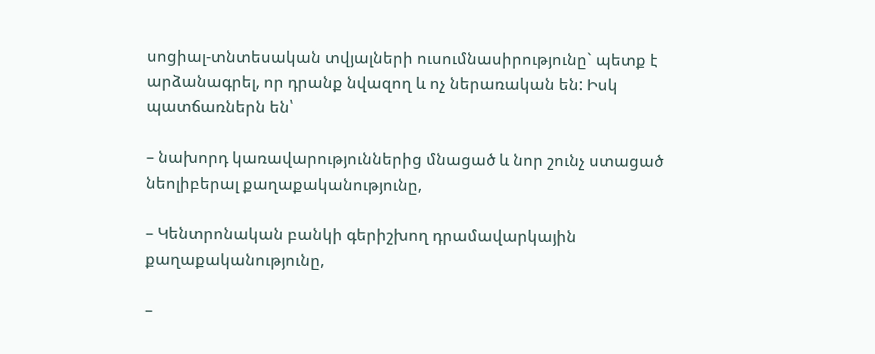սոցիալ-տնտեսական տվյալների ուսումնասիրությունը` պետք է արձանագրել, որ դրանք նվազող և ոչ ներառական են: Իսկ պատճառներն են՝

– նախորդ կառավարություններից մնացած և նոր շունչ ստացած նեոլիբերալ քաղաքականությունը,

– Կենտրոնական բանկի գերիշխող դրամավարկային քաղաքականությունը,

–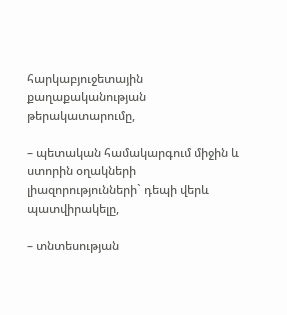հարկաբյուջետային քաղաքականության թերակատարումը,

– պետական համակարգում միջին և ստորին օղակների լիազորությունների` դեպի վերև պատվիրակելը,

– տնտեսության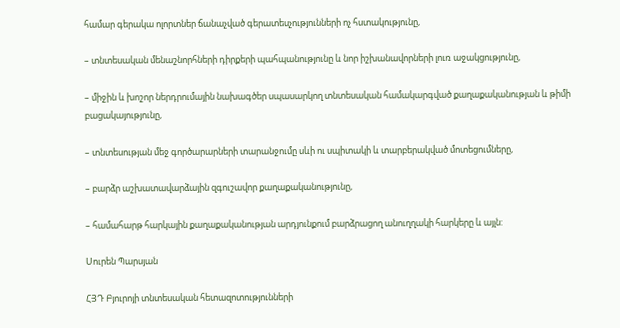համար գերակա ոլորտներ ճանաչված գերատեսչությունների ոչ հստակությունը,

– տնտեսական մենաշնորհների դիրքերի պահպանությունը և նոր իշխանավորների լուռ աջակցությունը,

– միջին և խոշոր ներդրումային նախագծեր սպասարկող տնտեսական համակարգված քաղաքականության և թիմի բացակայությունը,

– տնտեսության մեջ գործարարների տարանջումը սևի ու սպիտակի և տարբերակված մոտեցումները,

– բարձր աշխատավարձային զգուշավոր քաղաքականությունը,

– համահարթ հարկային քաղաքականության արդյունքում բարձրացող անուղղակի հարկերը և այլն:

Սուրեն Պարսյան

ՀՅԴ Բյուրոյի տնտեսական հետազոտությունների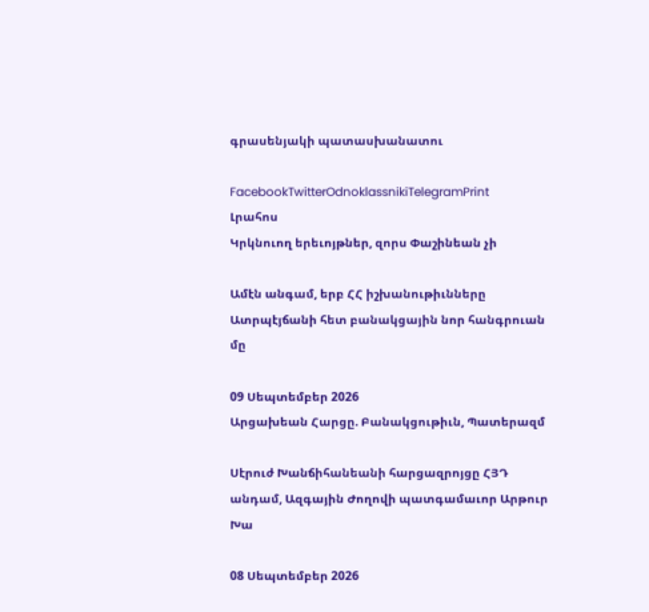գրասենյակի պատասխանատու

FacebookTwitterOdnoklassnikiTelegramPrint
Լրահոս
Կրկնուող երեւոյթներ, զորս Փաշինեան չի

Ամէն անգամ, երբ ՀՀ իշխանութիւնները Ատրպէյճանի հետ բանակցային նոր հանգրուան մը

09 Սեպտեմբեր 2026
Արցախեան Հարցը. Բանակցութիւն, Պատերազմ

Սէրուժ Խանճիհանեանի հարցազրոյցը ՀՅԴ անդամ, Ազգային Ժողովի պատգամաւոր Արթուր Խա

08 Սեպտեմբեր 2026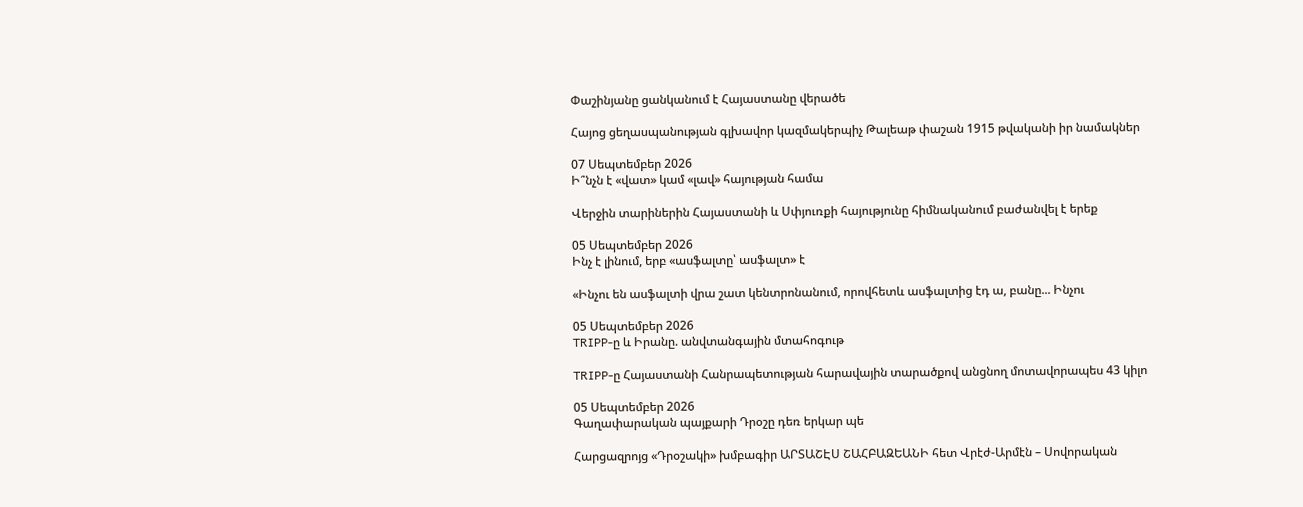Փաշինյանը ցանկանում է Հայաստանը վերածե

Հայոց ցեղասպանության գլխավոր կազմակերպիչ Թալեաթ փաշան 1915 թվականի իր նամակներ

07 Սեպտեմբեր 2026
Ի՞նչն է «վատ» կամ «լավ» հայության համա

Վերջին տարիներին Հայաստանի և Սփյուռքի հայությունը հիմնականում բաժանվել է երեք

05 Սեպտեմբեր 2026
Ինչ է լինում, երբ «ասֆալտը՝ ասֆալտ» է

«Ինչու են ասֆալտի վրա շատ կենտրոնանում, որովհետև ասֆալտից էդ ա, բանը... Ինչու

05 Սեպտեմբեր 2026
TRIPP-ը և Իրանը. անվտանգային մտահոգութ

TRIPP-ը Հայաստանի Հանրապետության հարավային տարածքով անցնող մոտավորապես 43 կիլո

05 Սեպտեմբեր 2026
Գաղափարական պայքարի Դրօշը դեռ երկար պե

Հարցազրոյց «Դրօշակի» խմբագիր ԱՐՏԱՇԷՍ ՇԱՀԲԱԶԵԱՆԻ հետ Վրէժ-Արմէն – Սովորական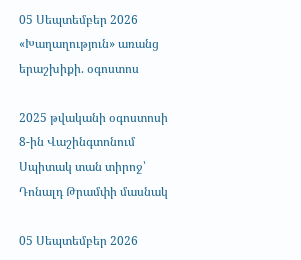05 Սեպտեմբեր 2026
«Խաղաղություն» առանց երաշխիքի. օգոստոս

2025 թվականի օգոստոսի 8-ին Վաշինգտոնում Սպիտակ տան տիրոջ՝ Դոնալդ Թրամփի մասնակ

05 Սեպտեմբեր 2026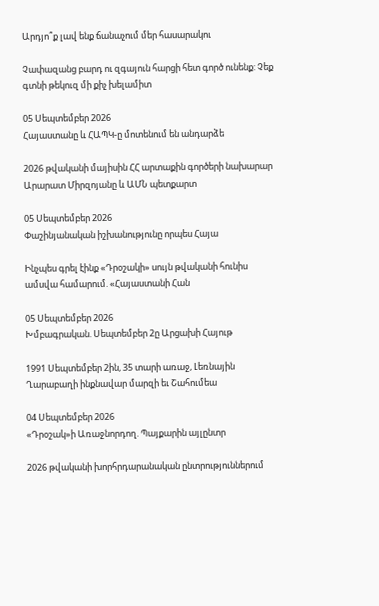Արդյո՞ք լավ ենք ճանաչում մեր հասարակու

Չափազանց բարդ ու զգայուն հարցի հետ գործ ունենք: Չեք գտնի թեկուզ մի քիչ խելամիտ

05 Սեպտեմբեր 2026
Հայաստանը և ՀԱՊԿ-ը մոտենում են անդարձե

2026 թվականի մայիսին ՀՀ արտաքին գործերի նախարար Արարատ Միրզոյանը և ԱՄՆ պետքարտ

05 Սեպտեմբեր 2026
Փաշինյանական իշխանությունը որպես Հայա

Ինչպես գրել էինք «Դրօշակի» սույն թվականի հունիս ամսվա համարում. «Հայաստանի Հան

05 Սեպտեմբեր 2026
Խմբագրական. Սեպտեմբեր 2ը Արցախի Հայութ

1991 Սեպտեմբեր 2ին, 35 տարի առաջ, Լեռնային Ղարաբաղի ինքնավար մարզի եւ Շահումեա

04 Սեպտեմբեր 2026
«Դրօշակ»ի Առաջնորդող. Պայքարին այլընտր

2026 թվականի խորհրդարանական ընտրություններում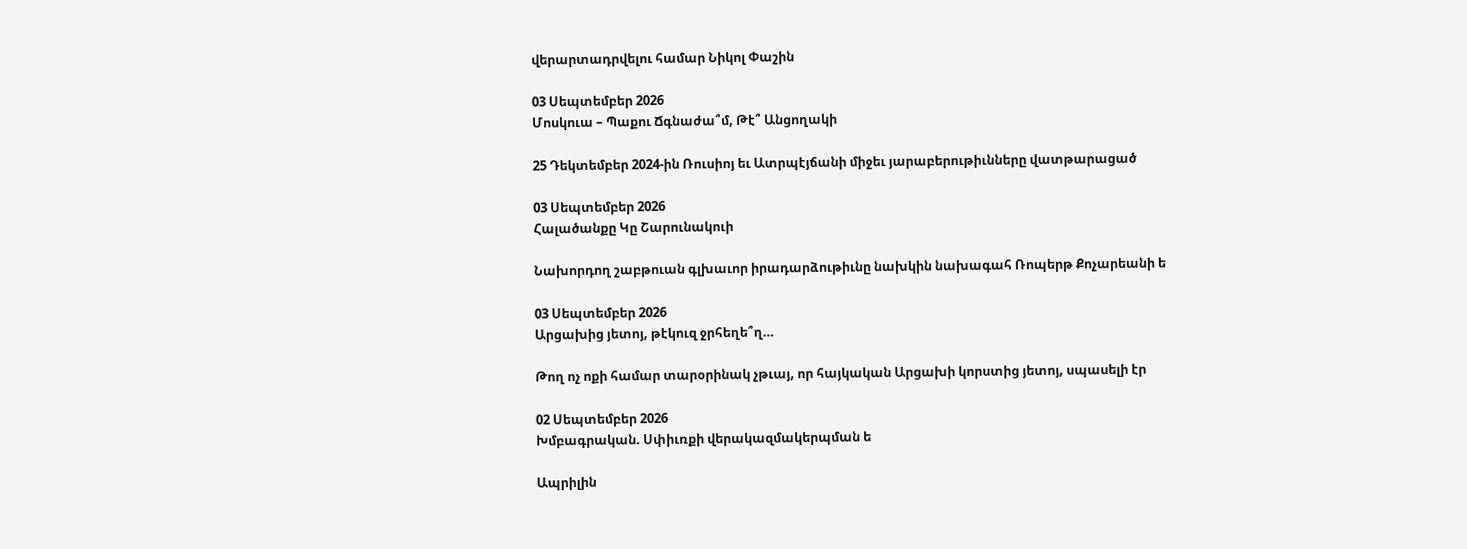վերարտադրվելու համար Նիկոլ Փաշին

03 Սեպտեմբեր 2026
Մոսկուա – Պաքու Ճգնաժա՞մ, Թէ՞ Անցողակի

25 Դեկտեմբեր 2024-ին Ռուսիոյ եւ Ատրպէյճանի միջեւ յարաբերութիւնները վատթարացած

03 Սեպտեմբեր 2026
Հալածանքը Կը Շարունակուի

Նախորդող շաբթուան գլխաւոր իրադարձութիւնը նախկին նախագահ Ռոպերթ Քոչարեանի ե

03 Սեպտեմբեր 2026
Արցախից յետոյ, թէկուզ ջրհեղե՞ղ…

Թող ոչ ոքի համար տարօրինակ չթւայ, որ հայկական Արցախի կորստից յետոյ, սպասելի էր

02 Սեպտեմբեր 2026
Խմբագրական. Սփիւռքի վերակազմակերպման ե

Ապրիլին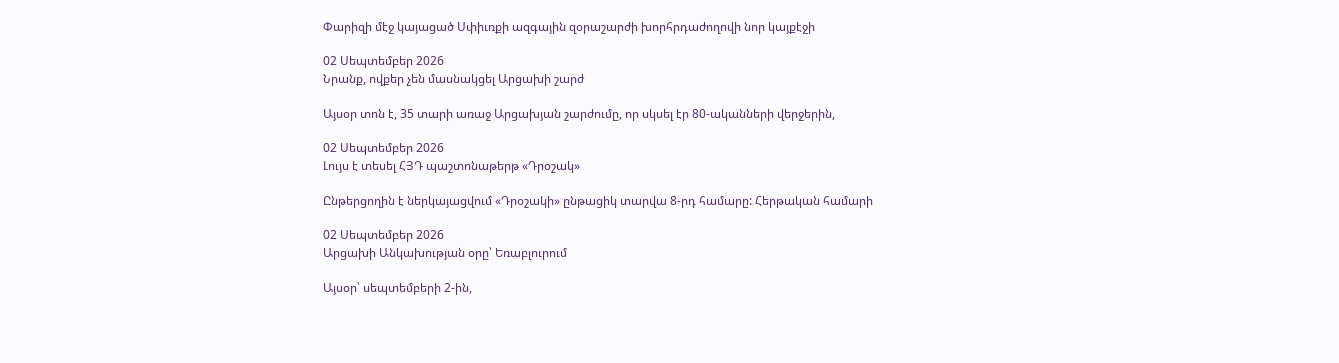Փարիզի մէջ կայացած Սփիւռքի ազգային զօրաշարժի խորհրդաժողովի նոր կայքէջի

02 Սեպտեմբեր 2026
Նրանք, ովքեր չեն մասնակցել Արցախի շարժ

Այսօր տոն է, 35 տարի առաջ Արցախյան շարժումը, որ սկսել էր 80-ականների վերջերին,

02 Սեպտեմբեր 2026
Լույս է տեսել ՀՅԴ պաշտոնաթերթ «Դրօշակ»

Ընթերցողին է ներկայացվում «Դրօշակի» ընթացիկ տարվա 8-րդ համարը: Հերթական համարի

02 Սեպտեմբեր 2026
Արցախի Անկախության օրը՝ Եռաբլուրում

Այսօր՝ սեպտեմբերի 2-ին,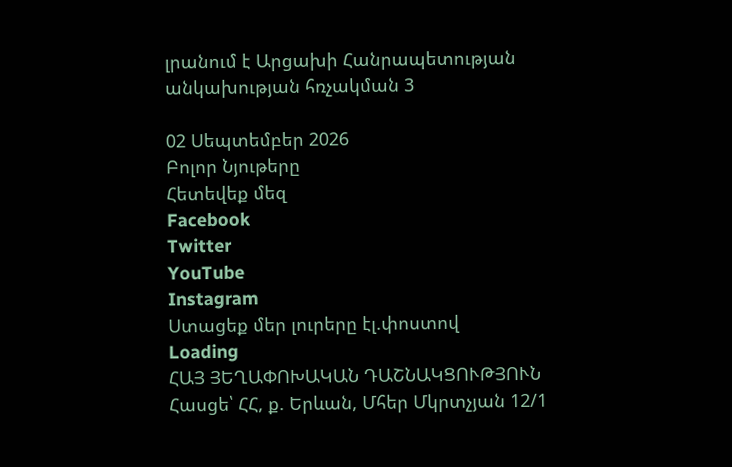լրանում է Արցախի Հանրապետության անկախության հռչակման 3

02 Սեպտեմբեր 2026
Բոլոր Նյութերը
Հետեվեք մեզ
Facebook
Twitter
YouTube
Instagram
Ստացեք մեր լուրերը էլ.փոստով
Loading
ՀԱՅ ՅԵՂԱՓՈԽԱԿԱՆ ԴԱՇՆԱԿՑՈՒԹՅՈՒՆ Հասցե՝ ՀՀ, ք. Երևան, Մհեր Մկրտչյան 12/1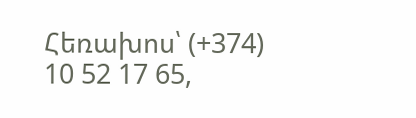Հեռախոս՝ (+374) 10 52 17 65,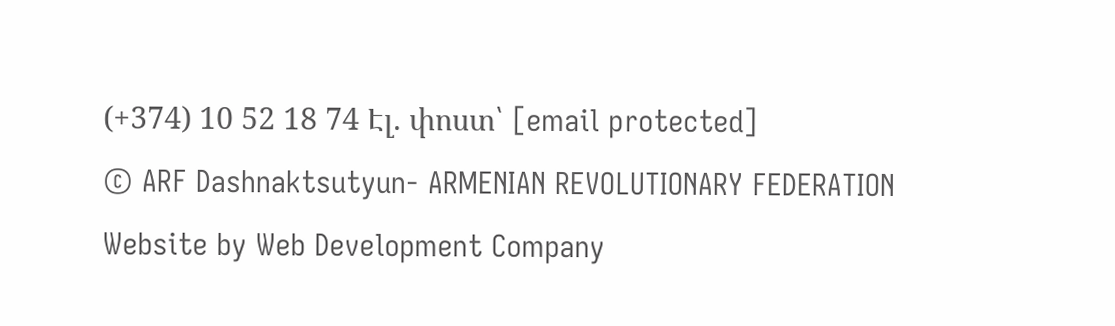(+374) 10 52 18 74 Էլ. փոստ՝ [email protected]
© ARF Dashnaktsutyun- ARMENIAN REVOLUTIONARY FEDERATION Website by Web Development Company